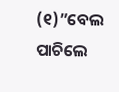(୧)”ବେଲ ପାଚିଲେ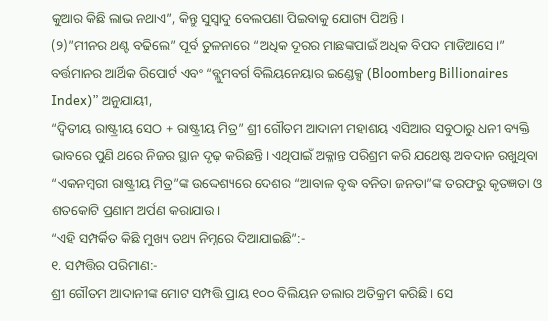କୁଆର କିଛି ଲାଭ ନଥାଏ”, କିନ୍ତୁ ସୁସ୍ୱାଦୁ ବେଲପଣା ପିଇବାକୁ ଯୋଗ୍ୟ ପିଅନ୍ତି।
(୨)”ମୀନର ଥଣ୍ଟ ବଢିଲେ” ପୂର୍ବ ତୁଳନାରେ “ଅଧିକ ଦୂରର ମାଛଙ୍କପାଇଁ ଅଧିକ ବିପଦ ମାଡିଆସେ।”
ବର୍ତ୍ତମାନର ଆର୍ଥିକ ରିପୋର୍ଟ ଏବଂ “ବ୍ଲୁମବର୍ଗ ବିଲିୟନେୟାର ଇଣ୍ଡେକ୍ସ (Bloomberg Billionaires Index)” ଅନୁଯାୟୀ,
“ଦ୍ୱିତୀୟ ରାଷ୍ଟ୍ରୀୟ ସେଠ + ରାଷ୍ଟ୍ରୀୟ ମିତ୍ର” ଶ୍ରୀ ଗୌତମ ଆଦାନୀ ମହାଶୟ ଏସିଆର ସବୁଠାରୁ ଧନୀ ବ୍ୟକ୍ତି ଭାବରେ ପୁଣି ଥରେ ନିଜର ସ୍ଥାନ ଦୃଢ଼ କରିଛନ୍ତି। ଏଥିପାଇଁ ଅକ୍ଳାନ୍ତ ପରିଶ୍ରମ କରି ଯଥେଷ୍ଟ ଅବଦାନ ରଖୁଥିବା “ଏକନମ୍ବରୀ ରାଷ୍ଟ୍ରୀୟ ମିତ୍ର”ଙ୍କ ଉଦ୍ଦେଶ୍ୟରେ ଦେଶର “ଆବାଳ ବୃଦ୍ଧ ବନିତା ଜନତା”ଙ୍କ ତରଫରୁ କୃତଜ୍ଞତା ଓ ଶତକୋଟି ପ୍ରଣାମ ଅର୍ପଣ କରାଯାଉ।
“ଏହି ସମ୍ପର୍କିତ କିଛି ମୁଖ୍ୟ ତଥ୍ୟ ନିମ୍ନରେ ଦିଆଯାଇଛି”:-
୧. ସମ୍ପତ୍ତିର ପରିମାଣ:-
ଶ୍ରୀ ଗୌତମ ଆଦାନୀଙ୍କ ମୋଟ ସମ୍ପତ୍ତି ପ୍ରାୟ ୧୦୦ ବିଲିୟନ ଡଲାର ଅତିକ୍ରମ କରିଛି। ସେ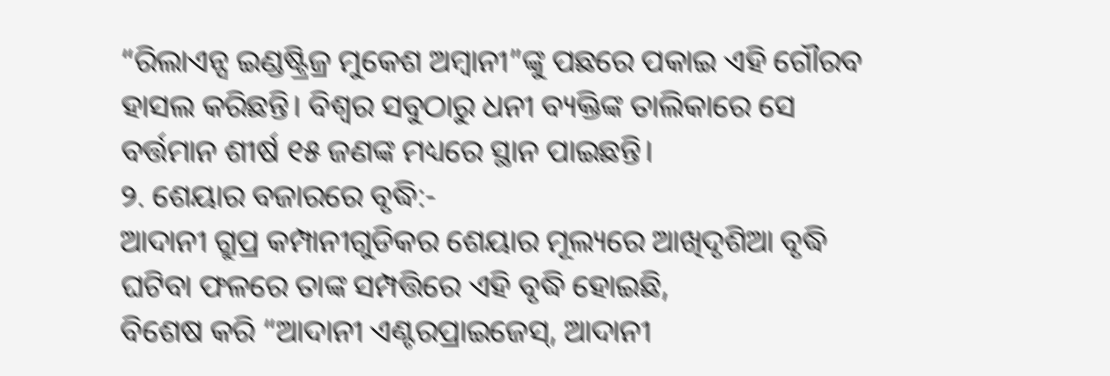“ରିଲାଏନ୍ସ ଇଣ୍ଡଷ୍ଟ୍ରିଜ୍ର ମୁକେଶ ଅମ୍ବାନୀ”ଙ୍କୁ ପଛରେ ପକାଇ ଏହି ଗୌରବ ହାସଲ କରିଛନ୍ତି। ବିଶ୍ୱର ସବୁଠାରୁ ଧନୀ ବ୍ୟକ୍ତିଙ୍କ ତାଲିକାରେ ସେ ବର୍ତ୍ତମାନ ଶୀର୍ଷ ୧୫ ଜଣଙ୍କ ମଧ୍ୟରେ ସ୍ଥାନ ପାଇଛନ୍ତି।
୨. ଶେୟାର ବଜାରରେ ବୃଦ୍ଧି:-
ଆଦାନୀ ଗ୍ରୁପ୍ର କମ୍ପାନୀଗୁଡିକର ଶେୟାର ମୂଲ୍ୟରେ ଆଖିଦୃଶିଆ ବୃଦ୍ଧି ଘଟିବା ଫଳରେ ତାଙ୍କ ସମ୍ପତ୍ତିରେ ଏହି ବୃଦ୍ଧି ହୋଇଛି,
ବିଶେଷ କରି “ଆଦାନୀ ଏଣ୍ଟରପ୍ରାଇଜେସ୍, ଆଦାନୀ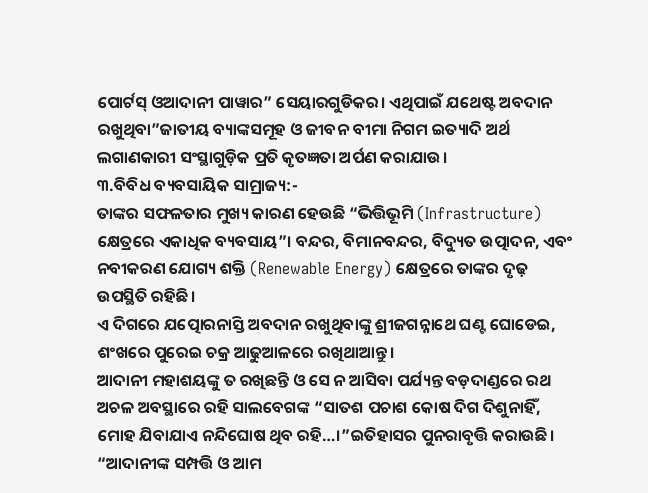ପୋର୍ଟସ୍ ଓଆଦାନୀ ପାୱାର” ସେୟାରଗୁଡିକର। ଏଥିପାଇଁ ଯଥେଷ୍ଟ ଅବଦାନ ରଖୁଥିବା”ଜାତୀୟ ବ୍ୟାଙ୍କସମୂହ ଓ ଜୀବନ ବୀମା ନିଗମ ଇତ୍ୟାଦି ଅର୍ଥ ଲଗାଣକାରୀ ସଂସ୍ଥାଗୁଡ଼ିକ ପ୍ରତି କୃତଜ୍ଞତା ଅର୍ପଣ କରାଯାଉ।
୩.ବିବିଧ ବ୍ୟବସାୟିକ ସାମ୍ରାଜ୍ୟ:-
ତାଙ୍କର ସଫଳତାର ମୁଖ୍ୟ କାରଣ ହେଉଛି “ଭିତ୍ତିଭୂମି (Infrastructure) କ୍ଷେତ୍ରରେ ଏକାଧିକ ବ୍ୟବସାୟ”। ବନ୍ଦର, ବିମାନବନ୍ଦର, ବିଦ୍ୟୁତ ଉତ୍ପାଦନ, ଏବଂ ନବୀକରଣ ଯୋଗ୍ୟ ଶକ୍ତି (Renewable Energy) କ୍ଷେତ୍ରରେ ତାଙ୍କର ଦୃଢ଼ ଉପସ୍ଥିତି ରହିଛି।
ଏ ଦିଗରେ ଯତ୍ପୋରନାସ୍ତି ଅବଦାନ ରଖୁଥିବାଙ୍କୁ ଶ୍ରୀଜଗନ୍ନାଥେ ଘଣ୍ଟ ଘୋଡେଇ, ଶଂଖରେ ପୁରେଇ ଚକ୍ର ଆଢୁଆଳରେ ରଖିଥାଆନ୍ତୁ।
ଆଦାନୀ ମହାଶୟଙ୍କୁ ତ ରଖିଛନ୍ତି ଓ ସେ ନ ଆସିବା ପର୍ଯ୍ୟନ୍ତ ବଡ଼ଦାଣ୍ଡରେ ରଥ ଅଚଳ ଅବସ୍ଥାରେ ରହି ସାଲବେଗଙ୍କ “ସାତଶ ପଚାଶ କୋଷ ଦିଗ ଦିଶୁନାହିଁ, ମୋହ ଯିବାଯାଏ ନନ୍ଦିଘୋଷ ଥିବ ରହି…।”ଇତିହାସର ପୁନରାବୃତ୍ତି କରାଉଛି।
“ଆଦାନୀଙ୍କ ସମ୍ପତ୍ତି ଓ ଆମ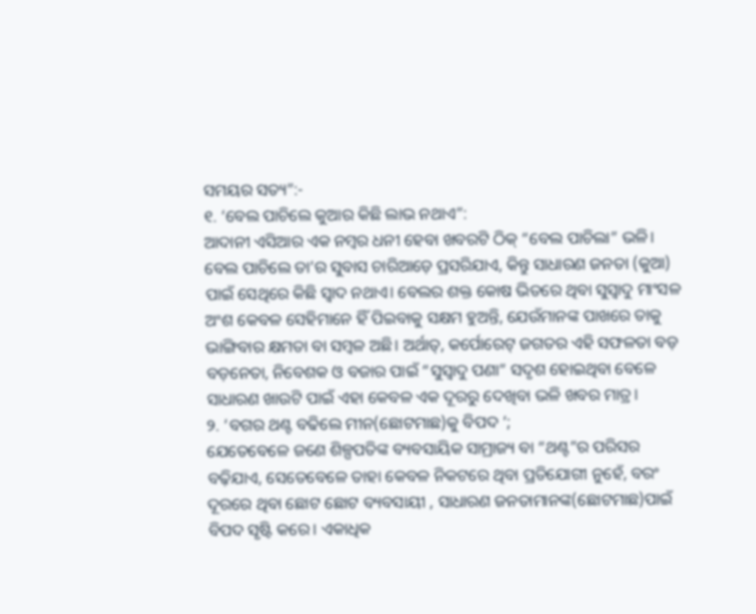ସମୟର ସତ୍ୟ”:-
୧. ‘ବେଲ ପାଚିଲେ କୁଆର କିଛି ଲାଭ ନଥାଏ”:
ଆଦାନୀ ଏସିଆର ଏକ ନମ୍ବର ଧନୀ ହେବା ଖବରଟି ଠିକ୍ “ବେଲ ପାଚିଲା” ଭଳି। ବେଲ ପାଚିଲେ ତା’ର ସୁବାସ ଚାରିଆଡ଼େ ପ୍ରସରିଯାଏ, କିନ୍ତୁ ସାଧାରଣ ଜନତା (କୁଆ) ପାଇଁ ସେଥିରେ କିଛି ସ୍ୱାଦ ନଥାଏ। ବେଲର ଶକ୍ତ କୋଷ ଭିତରେ ଥିବା ସୁସ୍ୱାଦୁ ମାଂସଳ ଅଂଶ କେବଳ ସେହିମାନେ ହିଁ ପିଇବାକୁ ସକ୍ଷମ ହୁଅନ୍ତି, ଯେଉଁମାନଙ୍କ ପାଖରେ ତାକୁ ଭାଙ୍ଗିବାର କ୍ଷମତା ବା ସମ୍ବଳ ଅଛି। ଅର୍ଥାତ୍, କର୍ପୋରେଟ୍ ଜଗତର ଏହି ସଫଳତା ବଡ଼ ବଡ଼ନେତା, ନିବେଶକ ଓ ବଜାର ପାଇଁ “ସୁସ୍ୱାଦୁ ପଣା” ସଦୃଶ ହୋଇଥିବା ବେଳେ ସାଧାରଣ ଖାଉଟି ପାଇଁ ଏହା କେବଳ ଏକ ଦୂରରୁ ଦେଖିବା ଭଳି ଖବର ମାତ୍ର।
୨. ‘ବଗର ଥଣ୍ଟ ବଢିଲେ ମୀନ(ଛୋଟମାଛ)କୁ ବିପଦ ‘;
ଯେତେବେଳେ ଜଣେ ଶିଳ୍ପପତିଙ୍କ ବ୍ୟବସାୟିକ ସାମ୍ରାଜ୍ୟ ବା “ଥଣ୍ଟ”ର ପରିସର ବଢ଼ିଯାଏ, ସେତେବେଳେ ତାହା କେବଳ ନିକଟରେ ଥିବା ପ୍ରତିଯୋଗୀ ନୁହେଁ, ବରଂ ଦୂରରେ ଥିବା ଛୋଟ ଛୋଟ ବ୍ୟବସାୟୀ , ସାଧାରଣ ଜନତାମାନଙ୍କ(ଛୋଟମାଛ)ପାଇଁ ବିପଦ ସୃଷ୍ଟି କରେ। ଏକାଧିକ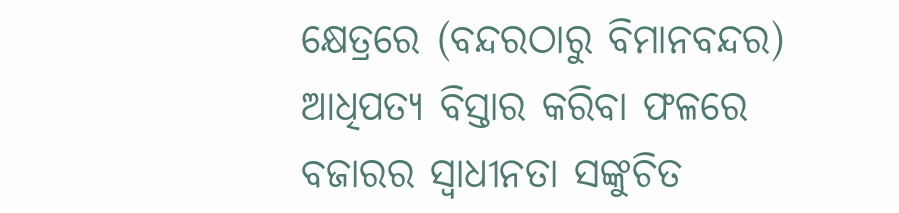କ୍ଷେତ୍ରରେ (ବନ୍ଦରଠାରୁ ବିମାନବନ୍ଦର) ଆଧିପତ୍ୟ ବିସ୍ତାର କରିବା ଫଳରେ ବଜାରର ସ୍ୱାଧୀନତା ସଙ୍କୁଚିତ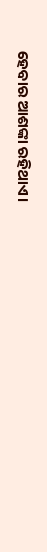ହେବାର ଆଶଙ୍କା ରହିଥାଏ।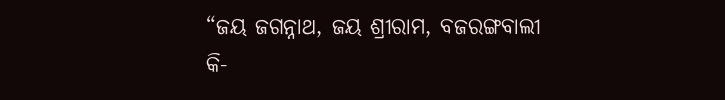“ଜୟ ଜଗନ୍ନାଥ, ଜୟ ଶ୍ରୀରାମ, ବଜରଙ୍ଗବାଲୀ କି-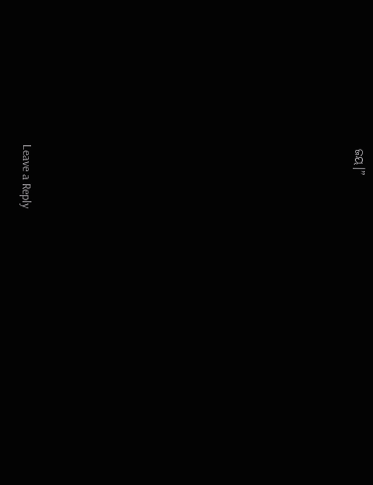ଜୟ।”












Leave a Reply